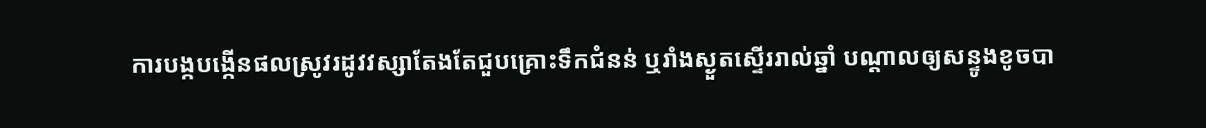ការបង្កបង្កើនផលស្រូវរដូវវស្សាតែងតែជួបគ្រោះទឹកជំនន់ ឬរាំងស្ងួតស្ទើររាល់ឆ្នាំ បណ្ដាលឲ្យសន្ទូងខូចបា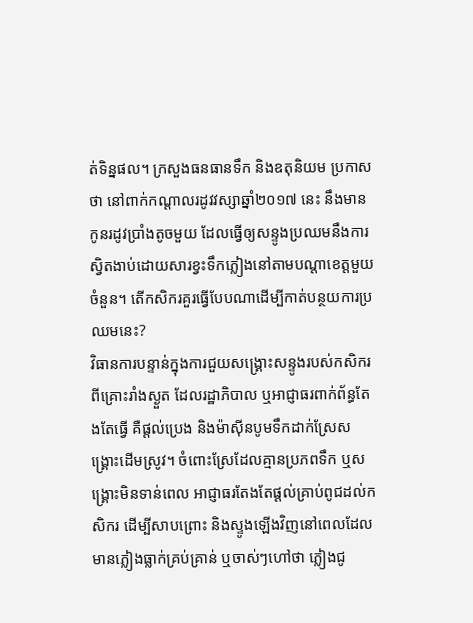ត់ទិន្នផល។ ក្រសួងធនធានទឹក និងឧតុនិយម ប្រកាសថា នៅពាក់កណ្ដាលរដូវវស្សាឆ្នាំ២០១៧ នេះ នឹងមានកូនរដូវប្រាំងតូចមួយ ដែលធ្វើឲ្យសន្ទូងប្រឈមនឹងការស្វិតងាប់ដោយសារខ្វះទឹកភ្លៀងនៅតាមបណ្ដាខេត្តមួយចំនួន។ តើកសិករគួរធ្វើបែបណាដើម្បីកាត់បន្ថយការប្រឈមនេះ?
វិធានការបន្ទាន់ក្នុងការជួយសង្គ្រោះសន្ទូងរបស់កសិករពីគ្រោះរាំងស្ងួត ដែលរដ្ឋាភិបាល ឬអាជ្ញាធរពាក់ព័ន្ធតែងតែធ្វើ គឺផ្ដល់ប្រេង និងម៉ាស៊ីនបូមទឹកដាក់ស្រែសង្គ្រោះដើមស្រូវ។ ចំពោះស្រែដែលគ្មានប្រភពទឹក ឬសង្គ្រោះមិនទាន់ពេល អាជ្ញាធរតែងតែផ្ដល់គ្រាប់ពូជដល់កសិករ ដើម្បីសាបព្រោះ និងស្ទូងឡើងវិញនៅពេលដែលមានភ្លៀងធ្លាក់គ្រប់គ្រាន់ ឬចាស់ៗហៅថា ភ្លៀងជូ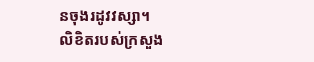នចុងរដូវវស្សា។
លិខិតរបស់ក្រសួង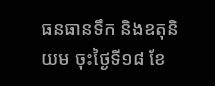ធនធានទឹក និងឧតុនិយម ចុះថ្ងៃទី១៨ ខែ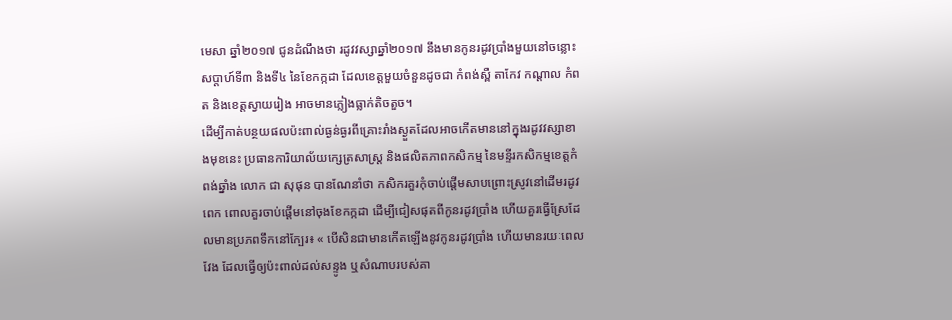មេសា ឆ្នាំ២០១៧ ជូនដំណឹងថា រដូវវស្សាឆ្នាំ២០១៧ នឹងមានកូនរដូវប្រាំងមួយនៅចន្លោះសប្ដាហ៍ទី៣ និងទី៤ នៃខែកក្កដា ដែលខេត្តមួយចំនួនដូចជា កំពង់ស្ពឺ តាកែវ កណ្ដាល កំពត និងខេត្តស្វាយរៀង អាចមានភ្លៀងធ្លាក់តិចតួច។
ដើម្បីកាត់បន្ថយផលប៉ះពាល់ធ្ងន់ធ្ងរពីគ្រោះរាំងស្ងួតដែលអាចកើតមាននៅក្នុងរដូវវស្សាខាងមុខនេះ ប្រធានការិយាល័យក្សេត្រសាស្ត្រ និងផលិតភាពកសិកម្ម នៃមន្ទីរកសិកម្មខេត្តកំពង់ឆ្នាំង លោក ជា សុផុន បានណែនាំថា កសិករគួរកុំចាប់ផ្ដើមសាបព្រោះស្រូវនៅដើមរដូវពេក ពោលគួរចាប់ផ្ដើមនៅចុងខែកក្កដា ដើម្បីជៀសផុតពីកូនរដូវប្រាំង ហើយគួរធ្វើស្រែដែលមានប្រភពទឹកនៅក្បែរ៖ « បើសិនជាមានកើតឡើងនូវកូនរដូវប្រាំង ហើយមានរយៈពេលវែង ដែលធ្វើឲ្យប៉ះពាល់ដល់សន្ទូង ឬសំណាបរបស់គា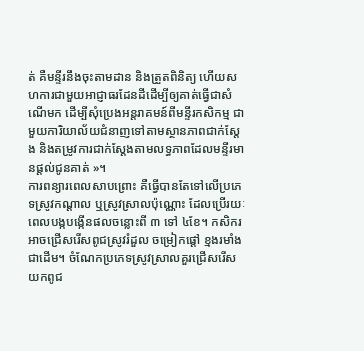ត់ គឺមន្ទីរនឹងចុះតាមដាន និងត្រួតពិនិត្យ ហើយសហការជាមួយអាជ្ញាធរដែនដីដើម្បីឲ្យគាត់ធ្វើជាសំណើមក ដើម្បីសុំប្រេងអន្តរាគមន៍ពីមន្ទីរកសិកម្ម ជាមួយការិយាល័យជំនាញទៅតាមស្ថានភាពជាក់ស្ដែង និងតម្រូវការជាក់ស្ដែងតាមលទ្ធភាពដែលមន្ទីរមានផ្ដល់ជូនគាត់ »។
ការពន្យារពេលសាបព្រោះ គឺធ្វើបានតែទៅលើប្រភេទស្រូវកណ្ដាល ឬស្រូវស្រាលប៉ុណ្ណោះ ដែលប្រើរយៈពេលបង្កបង្កើនផលចន្លោះពី ៣ ទៅ ៤ខែ។ កសិករអាចជ្រើសរើសពូជស្រូវរំដួល ចម្រៀកផ្ដៅ ខ្មងរមាំង ជាដើម។ ចំណែកប្រភេទស្រូវស្រាលគួរជ្រើសរើសយកពូជ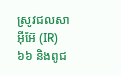ស្រូវជលសា អ៊ីអ៊ែ (IR) ៦៦ និងពូជ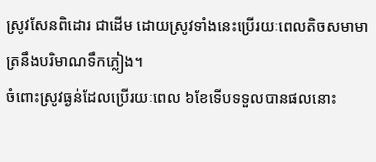ស្រូវសែនពិដោរ ជាដើម ដោយស្រូវទាំងនេះប្រើរយៈពេលតិចសមាមាត្រនឹងបរិមាណទឹកភ្លៀង។
ចំពោះស្រូវធ្ងន់ដែលប្រើរយៈពេល ៦ខែទើបទទួលបានផលនោះ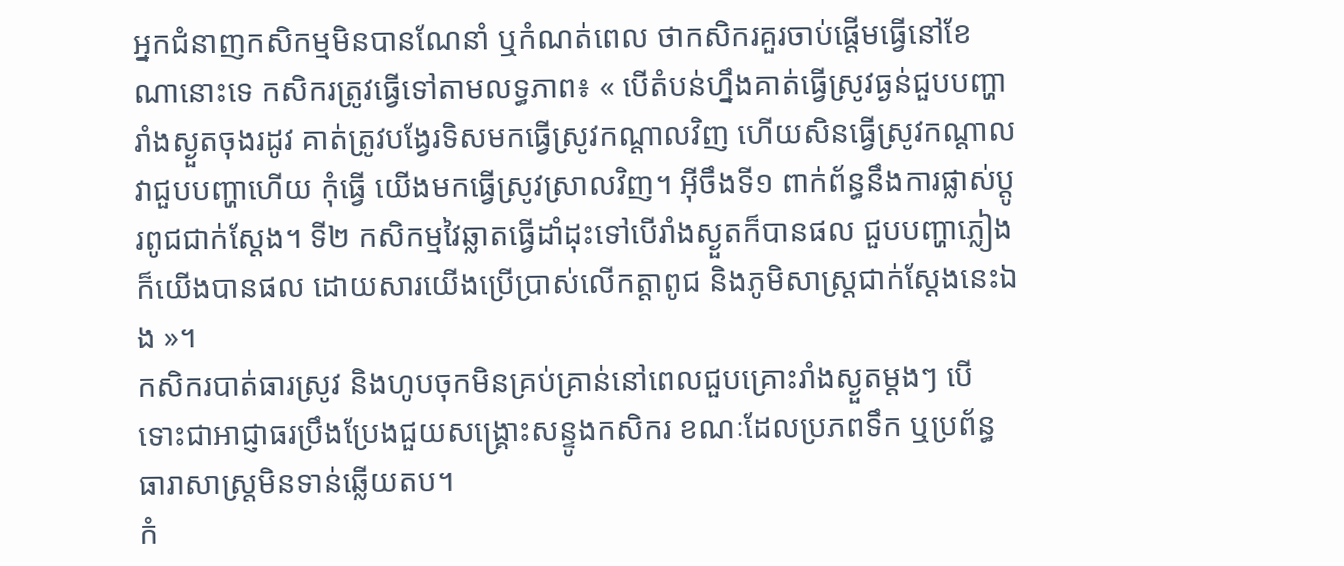អ្នកជំនាញកសិកម្មមិនបានណែនាំ ឬកំណត់ពេល ថាកសិករគួរចាប់ផ្ដើមធ្វើនៅខែណានោះទេ កសិករត្រូវធ្វើទៅតាមលទ្ធភាព៖ « បើតំបន់ហ្នឹងគាត់ធ្វើស្រូវធ្ងន់ជួបបញ្ហារាំងស្ងួតចុងរដូវ គាត់ត្រូវបង្វែរទិសមកធ្វើស្រូវកណ្ដាលវិញ ហើយសិនធ្វើស្រូវកណ្ដាលវាជួបបញ្ហាហើយ កុំធ្វើ យើងមកធ្វើស្រូវស្រាលវិញ។ អ៊ីចឹងទី១ ពាក់ព័ន្ធនឹងការផ្លាស់ប្ដូរពូជជាក់ស្ដែង។ ទី២ កសិកម្មវៃឆ្លាតធ្វើដាំដុះទៅបើរាំងស្ងួតក៏បានផល ជួបបញ្ហាភ្លៀងក៏យើងបានផល ដោយសារយើងប្រើប្រាស់លើកត្តាពូជ និងភូមិសាស្ត្រជាក់ស្ដែងនេះឯង »។
កសិករបាត់ធារស្រូវ និងហូបចុកមិនគ្រប់គ្រាន់នៅពេលជួបគ្រោះរាំងស្ងួតម្ដងៗ បើទោះជាអាជ្ញាធរប្រឹងប្រែងជួយសង្គ្រោះសន្ទូងកសិករ ខណៈដែលប្រភពទឹក ឬប្រព័ន្ធធារាសាស្ត្រមិនទាន់ឆ្លើយតប។
កំ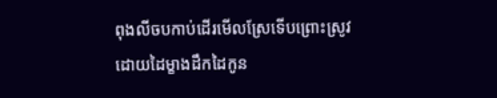ពុងលីចបកាប់ដើរមើលស្រែទើបព្រោះស្រូវ ដោយដៃម្ខាងដឹកដៃកូន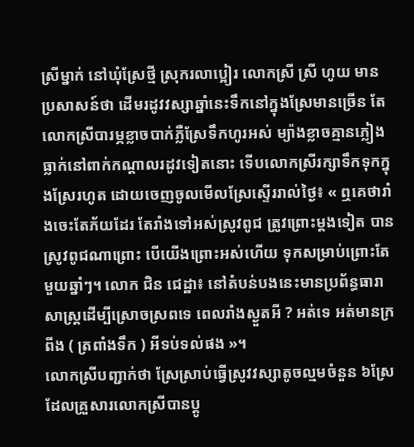ស្រីម្នាក់ នៅឃុំស្រែថ្មី ស្រុករលាប្អៀរ លោកស្រី ស្រី ហូយ មានប្រសាសន៍ថា ដើមរដូវវស្សាឆ្នាំនេះទឹកនៅក្នុងស្រែមានច្រើន តែលោកស្រីបារម្ភខ្លាចបាក់ភ្លឺស្រែទឹកហូរអស់ ម្យ៉ាងខ្លាចគ្មានភ្លៀងធ្លាក់នៅពាក់កណ្ដាលរដូវទៀតនោះ ទើបលោកស្រីរក្សាទឹកទុកក្នុងស្រែរហូត ដោយចេញចូលមើលស្រែស្ទើររាល់ថ្ងៃ៖ « ឮគេថារាំងចេះតែភ័យដែរ តែរាំងទៅអស់ស្រូវពូជ ត្រូវព្រោះម្ដងទៀត បានស្រូវពូជណាព្រោះ បើយើងព្រោះអស់ហើយ ទុកសម្រាប់ព្រោះតែមួយឆ្នាំៗ។ លោក ជិន ជេដ្ឋា៖ នៅតំបន់បងនេះមានប្រព័ន្ធធារាសាស្ត្រដើម្បីស្រោចស្រពទេ ពេលរាំងស្ងួតអី ? អត់ទេ អត់មានក្រពីង ( ត្រពាំងទឹក ) អីទប់ទល់ផង »។
លោកស្រីបញ្ជាក់ថា ស្រែស្រាប់ធ្វើស្រូវវស្សាតូចល្មមចំនួន ៦ស្រែ ដែលគ្រួសារលោកស្រីបានប្ដូ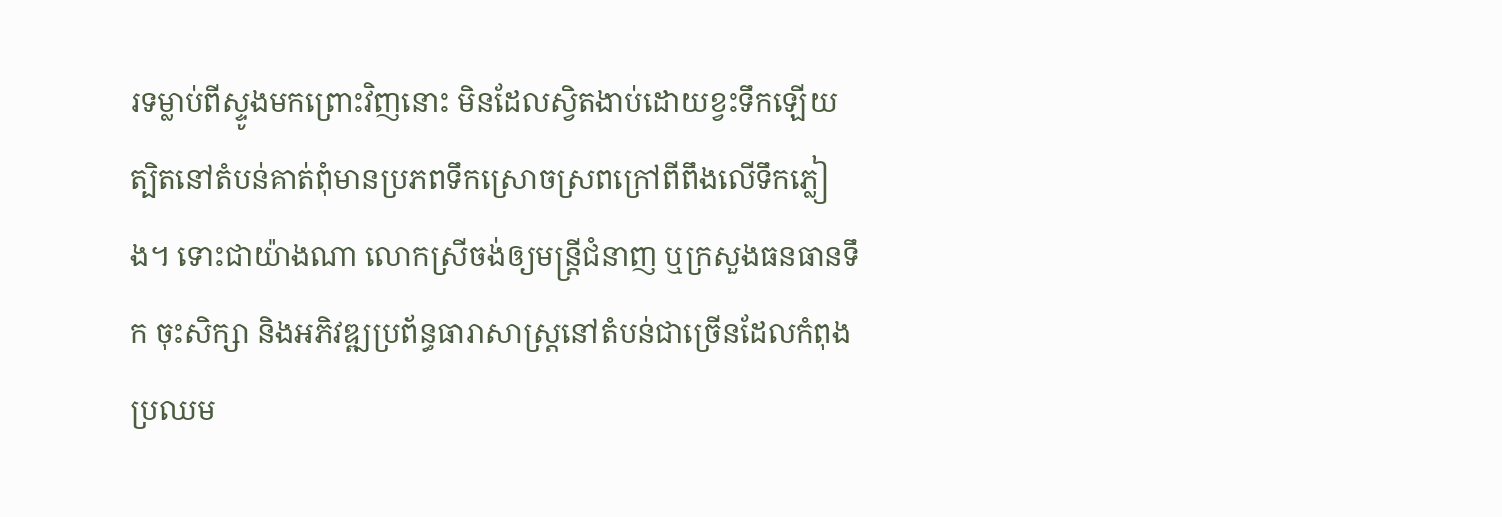រទម្លាប់ពីស្ទូងមកព្រោះវិញនោះ មិនដែលស្វិតងាប់ដោយខ្វះទឹកឡើយ ត្បិតនៅតំបន់គាត់ពុំមានប្រភពទឹកស្រោចស្រពក្រៅពីពឹងលើទឹកភ្លៀង។ ទោះជាយ៉ាងណា លោកស្រីចង់ឲ្យមន្ត្រីជំនាញ ឬក្រសួងធនធានទឹក ចុះសិក្សា និងអភិវឌ្ឍប្រព័ន្ធធារាសាស្ត្រនៅតំបន់ជាច្រើនដែលកំពុងប្រឈម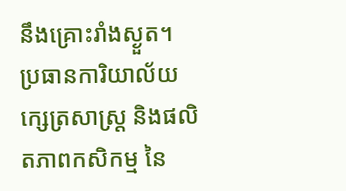នឹងគ្រោះរាំងស្ងួត។
ប្រធានការិយាល័យក្សេត្រសាស្ត្រ និងផលិតភាពកសិកម្ម នៃ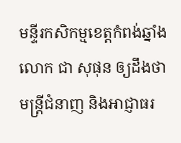មន្ទីរកសិកម្មខេត្តកំពង់ឆ្នាំង លោក ជា សុផុន ឲ្យដឹងថា មន្ត្រីជំនាញ និងអាជ្ញាធរ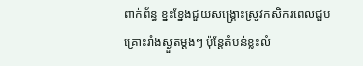ពាក់ព័ន្ធ ខ្នះខ្នែងជួយសង្គ្រោះស្រូវកសិករពេលជួបគ្រោះរាំងស្ងួតម្ដងៗ ប៉ុន្តែតំបន់ខ្លះលំ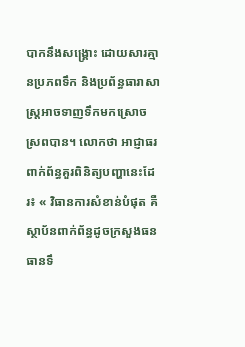បាកនឹងសង្គ្រោះ ដោយសារគ្មានប្រភពទឹក និងប្រព័ន្ធធារាសាស្ត្រអាចទាញទឹកមកស្រោចស្រពបាន។ លោកថា អាជ្ញាធរពាក់ព័ន្ធគួរពិនិត្យបញ្ហានេះដែរ៖ « វិធានការសំខាន់បំផុត គឺស្ថាប័នពាក់ព័ន្ធដូចក្រសួងធនធានទឹ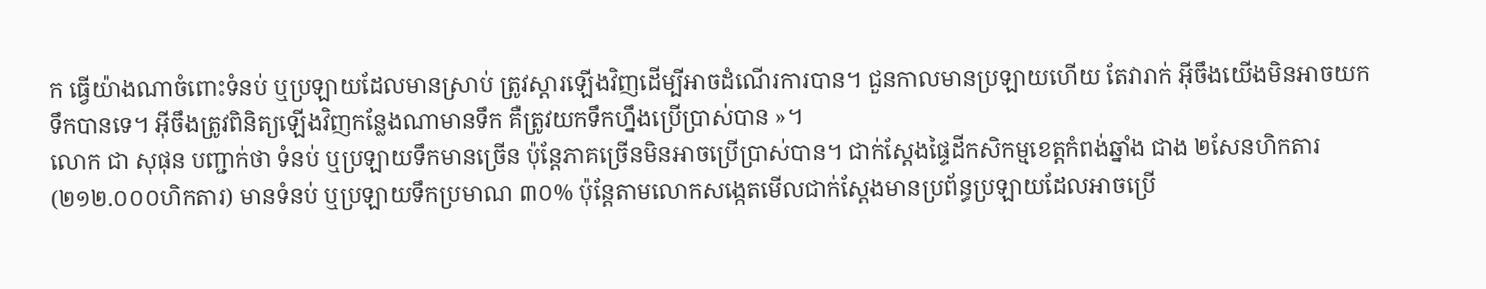ក ធ្វើយ៉ាងណាចំពោះទំនប់ ឬប្រឡាយដែលមានស្រាប់ ត្រូវស្ដារឡើងវិញដើម្បីអាចដំណើរការបាន។ ជួនកាលមានប្រឡាយហើយ តែវារាក់ អ៊ីចឹងយើងមិនអាចយកទឹកបានទេ។ អ៊ីចឹងត្រូវពិនិត្យឡើងវិញកន្លែងណាមានទឹក គឺត្រូវយកទឹកហ្នឹងប្រើប្រាស់បាន »។
លោក ជា សុផុន បញ្ជាក់ថា ទំនប់ ឬប្រឡាយទឹកមានច្រើន ប៉ុន្តែភាគច្រើនមិនអាចប្រើប្រាស់បាន។ ជាក់ស្ដែងផ្ទៃដីកសិកម្មខេត្តកំពង់ឆ្នាំង ជាង ២សែនហិកតារ (២១២.០០០ហិកតារ) មានទំនប់ ឬប្រឡាយទឹកប្រមាណ ៣០% ប៉ុន្តែតាមលោកសង្កេតមើលជាក់ស្ដែងមានប្រព័ន្ធប្រឡាយដែលអាចប្រើ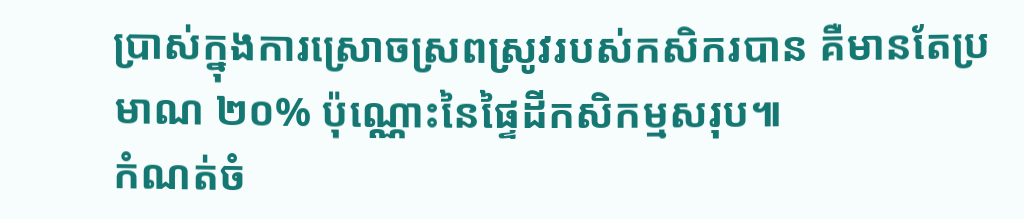ប្រាស់ក្នុងការស្រោចស្រពស្រូវរបស់កសិករបាន គឺមានតែប្រមាណ ២០% ប៉ុណ្ណោះនៃផ្ទៃដីកសិកម្មសរុប៕
កំណត់ចំ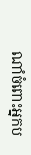ណាំចំពោះអ្នកប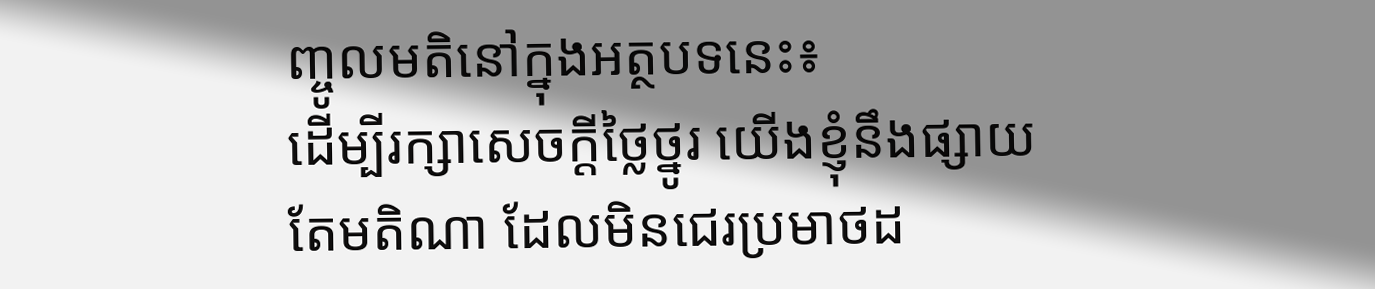ញ្ចូលមតិនៅក្នុងអត្ថបទនេះ៖
ដើម្បីរក្សាសេចក្ដីថ្លៃថ្នូរ យើងខ្ញុំនឹងផ្សាយតែមតិណា ដែលមិនជេរប្រមាថដ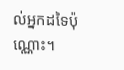ល់អ្នកដទៃប៉ុណ្ណោះ។